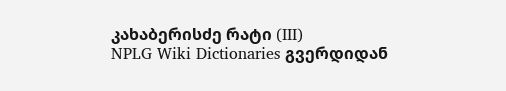კახაბერისძე რატი (III)
NPLG Wiki Dictionaries გვერდიდან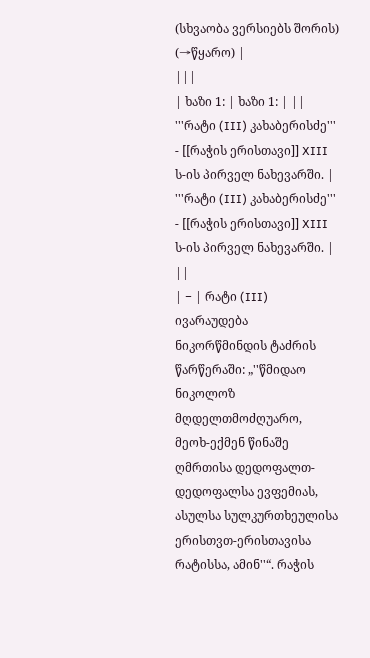(სხვაობა ვერსიებს შორის)
(→წყარო) |
|||
| ხაზი 1: | ხაზი 1: | ||
'''რატი (III) კახაბერისძე''' - [[რაჭის ერისთავი]] XIII ს-ის პირველ ნახევარში. | '''რატი (III) კახაბერისძე''' - [[რაჭის ერისთავი]] XIII ს-ის პირველ ნახევარში. | ||
| − | რატი (III) ივარაუდება ნიკორწმინდის ტაძრის წარწერაში: „''წმიდაო ნიკოლოზ მღდელთმოძღუარო, მეოხ-ექმენ წინაშე ღმრთისა დედოფალთ-დედოფალსა ევფემიას, ასულსა სულკურთხეულისა ერისთვთ-ერისთავისა რატისსა, ამინ''“. რაჭის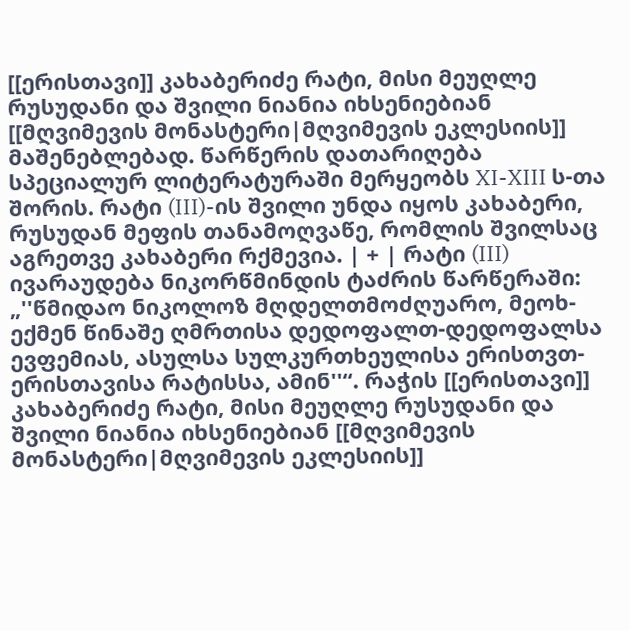[[ერისთავი]] კახაბერიძე რატი, მისი მეუღლე რუსუდანი და შვილი ნიანია იხსენიებიან [[მღვიმევის მონასტერი|მღვიმევის ეკლესიის]] მაშენებლებად. წარწერის დათარიღება სპეციალურ ლიტერატურაში მერყეობს XI-XIII ს-თა შორის. რატი (III)-ის შვილი უნდა იყოს კახაბერი, რუსუდან მეფის თანამოღვაწე, რომლის შვილსაც აგრეთვე კახაბერი რქმევია. | + | რატი (III) ივარაუდება ნიკორწმინდის ტაძრის წარწერაში: „''წმიდაო ნიკოლოზ მღდელთმოძღუარო, მეოხ-ექმენ წინაშე ღმრთისა დედოფალთ-დედოფალსა ევფემიას, ასულსა სულკურთხეულისა ერისთვთ-ერისთავისა რატისსა, ამინ''“. რაჭის [[ერისთავი]] კახაბერიძე რატი, მისი მეუღლე რუსუდანი და შვილი ნიანია იხსენიებიან [[მღვიმევის მონასტერი|მღვიმევის ეკლესიის]]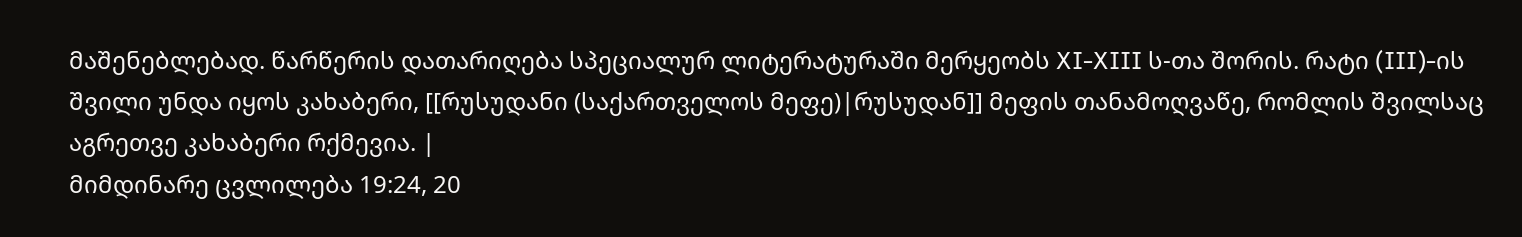მაშენებლებად. წარწერის დათარიღება სპეციალურ ლიტერატურაში მერყეობს XI-XIII ს-თა შორის. რატი (III)-ის შვილი უნდა იყოს კახაბერი, [[რუსუდანი (საქართველოს მეფე)|რუსუდან]] მეფის თანამოღვაწე, რომლის შვილსაც აგრეთვე კახაბერი რქმევია. |
მიმდინარე ცვლილება 19:24, 20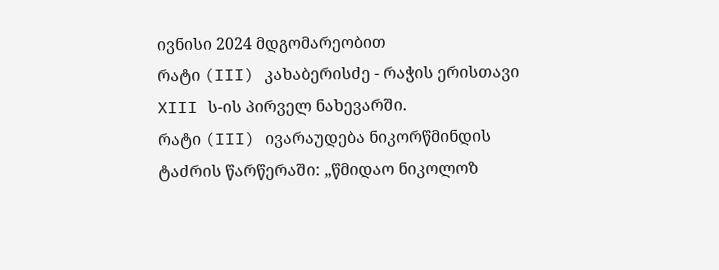ივნისი 2024 მდგომარეობით
რატი (III) კახაბერისძე - რაჭის ერისთავი XIII ს-ის პირველ ნახევარში.
რატი (III) ივარაუდება ნიკორწმინდის ტაძრის წარწერაში: „წმიდაო ნიკოლოზ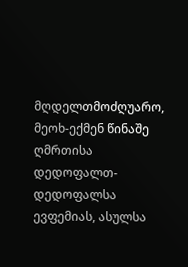მღდელთმოძღუარო, მეოხ-ექმენ წინაშე ღმრთისა დედოფალთ-დედოფალსა ევფემიას, ასულსა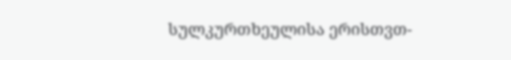სულკურთხეულისა ერისთვთ-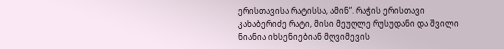ერისთავისა რატისსა, ამინ“. რაჭის ერისთავი კახაბერიძე რატი, მისი მეუღლე რუსუდანი და შვილი ნიანია იხსენიებიან მღვიმევის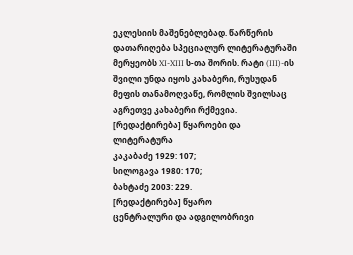ეკლესიის მაშენებლებად. წარწერის დათარიღება სპეციალურ ლიტერატურაში მერყეობს XI-XIII ს-თა შორის. რატი (III)-ის შვილი უნდა იყოს კახაბერი, რუსუდან მეფის თანამოღვაწე, რომლის შვილსაც აგრეთვე კახაბერი რქმევია.
[რედაქტირება] წყაროები და ლიტერატურა
კაკაბაძე 1929: 107;
სილოგავა 1980: 170;
ბახტაძე 2003: 229.
[რედაქტირება] წყარო
ცენტრალური და ადგილობრივი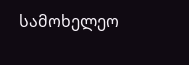სამოხელეო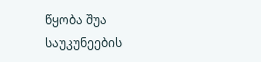წყობა შუა საუკუნეების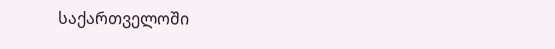საქართველოში